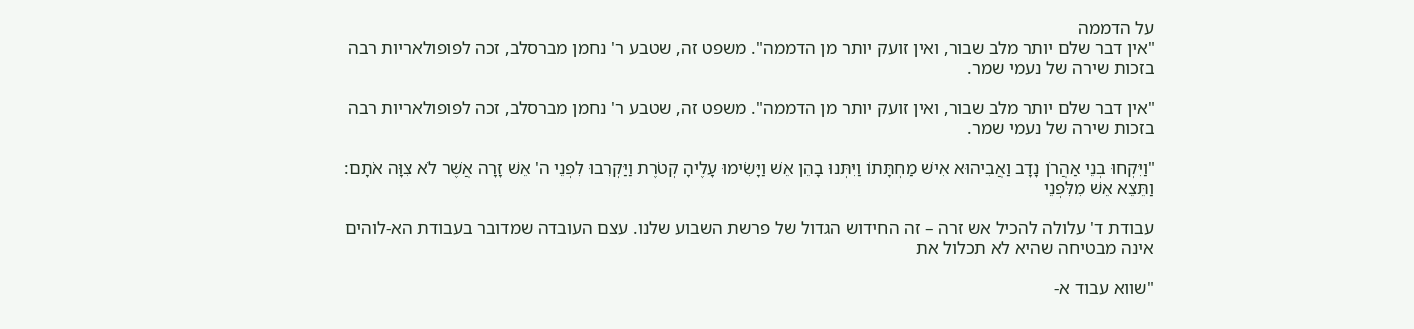על הדממה
"אין דבר שלם יותר מלב שבור, ואין זועק יותר מן הדממה". משפט זה, שטבע ר' נחמן מברסלב, זכה לפופולאריות רבה בזכות שירה של נעמי שמר.

"אין דבר שלם יותר מלב שבור, ואין זועק יותר מן הדממה". משפט זה, שטבע ר' נחמן מברסלב, זכה לפופולאריות רבה בזכות שירה של נעמי שמר.

"וַיִּקְחוּ בְנֵי אַהֲרֹן נָדָב וַאֲבִיהוּא אִישׁ מַחְתָּתוֹ וַיִּתְּנוּ בָהֵן אֵשׁ וַיָּשִׂימוּ עָלֶיהָ קְטֹרֶת וַיַּקְרִבוּ לִפְנֵי ה' אֵשׁ זָרָה אֲשֶׁר לֹא צִוָּה אֹתָם: וַתֵּצֵא אֵשׁ מִלִּפְנֵי

עבודת ד' עלולה להכיל אש זרה – זה החידוש הגדול של פרשת השבוע שלנו. עצם העובדה שמדובר בעבודת הא-לוהים אינה מבטיחה שהיא לא תכלול את

"שווא עבוד א-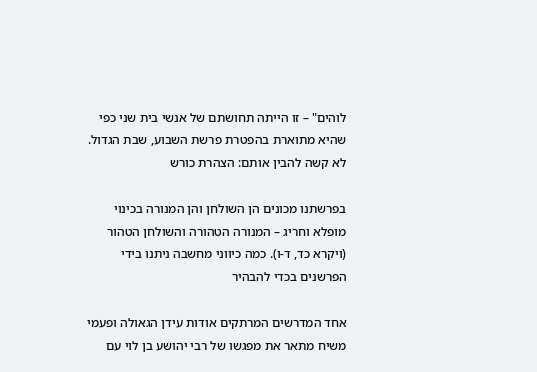לוהים" – זו הייתה תחושתם של אנשי בית שני כפי שהיא מתוארת בהפטרת פרשת השבוע, שבת הגדול. לא קשה להבין אותם: הצהרת כורש

בפרשתנו מכונים הן השולחן והן המנורה בכינוי מופלא וחריג – המנורה הטהורה והשולחן הטהור (ויקרא כד, ד-ו). כמה כיווני מחשבה ניתנו בידי הפרשנים בכדי להבהיר

אחד המדרשים המרתקים אודות עידן הגאולה ופעמי משיח מתאר את מפגשו של רבי יהושע בן לוי עם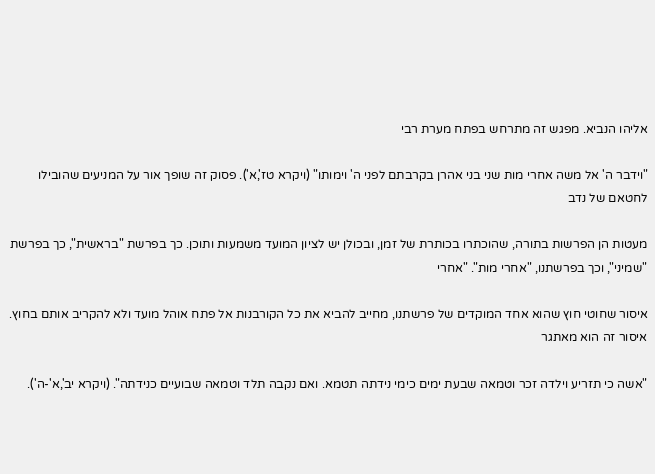אליהו הנביא. מפגש זה מתרחש בפתח מערת רבי

"וידבר ה' אל משה אחרי מות שני בני אהרן בקרבתם לפני ה' וימותו" (ויקרא טז',א'). פסוק זה שופך אור על המניעים שהובילו לחטאם של נדב

מעטות הן הפרשות בתורה, שהוכתרו בכותרת של זמן, ובכולן יש לציון המועד משמעות ותוכן. כך בפרשת "בראשית", כך בפרשת "שמיני", וכך בפרשתנו, "אחרי מות". "אחרי

איסור שחוטי חוץ שהוא אחד המוקדים של פרשתנו, מחייב להביא את כל הקורבנות אל פתח אוהל מועד ולא להקריב אותם בחוץ. איסור זה הוא מאתגר

"אשה כי תזריע וילדה זכר וטמאה שבעת ימים כימי נידתה תטמא. ואם נקבה תלד וטמאה שבועיים כנידתה". (ויקרא יב',א'-ה').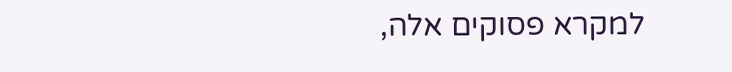למקרא פסוקים אלה,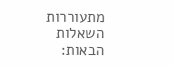מתעוררות השאלות הבאות: